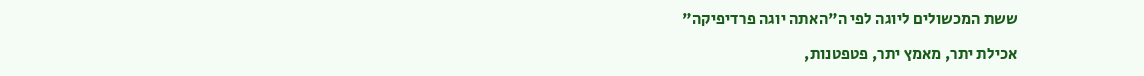ששת המכשולים ליוגה לפי ה"האתה יוגה פרדיפיקה"

אכילת יתר, מאמץ יתר, פטפטנות,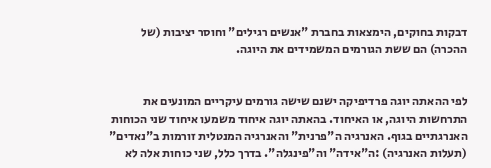דבקות בחוקים, הימצאות בחברת "אנשים רגילים" וחוסר יציבות (של ההכרה) הם ששת הגורמים המשמידים את היוגה.


לפי ההאתה יוגה פרדיפיקה ישנם שישה גורמים עיקריים המונעים את התרחשות היוגה, או האיחוד. בהאתה יוגה איחוד משמעו איחוד שני הכוחות האנרגתיים בגוף. האנרגיה ה"פרנית" והאנרגיה המנטלית זורמות ב"נאדים" (תעלות האנרגיה) :ה"אידה" וה"פינגלה". בדרך כלל, שני כוחות אלה לא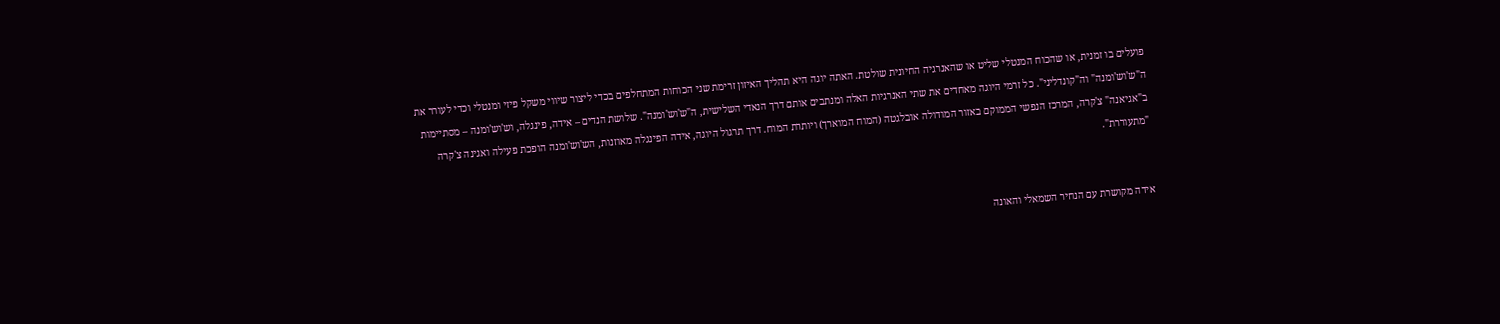פועלים בו זמנית, או שהכוח המנטלי שליט או שהאנרגיה החיונית שולטת. האתה יוגה היא תהליך האיזון זרימת שני הכוחות המתחלפים בכדי ליצור שיווי משקל פיזי ומנטלי וכדי לעורר את ה"ש'וש'ומנה" וה"קונדליני". כל זרמי היוגה מאחדים את שתי האנרגיות האלה ומנתבים אותם דרך הנאדי השלישית, ה"ש'וש'ומנה". שלושת הנדים – אידה, פינגלה, וש'וש'ומנה – מסתיימות ב"אגיאנה" צ'קרה, המרכז הנפשי הממוקם באזור המודולה אובלגטה (המוח המוארך) ויותרת המוח. דרך תרגול היוגה, אידה הפינגלה מאוזנות, הש'וש'ומנה הופכת פעילה ואגינה צ'קרה "מתעוררת".


אידה מקושרת עם הנחיר השמאלי והאונה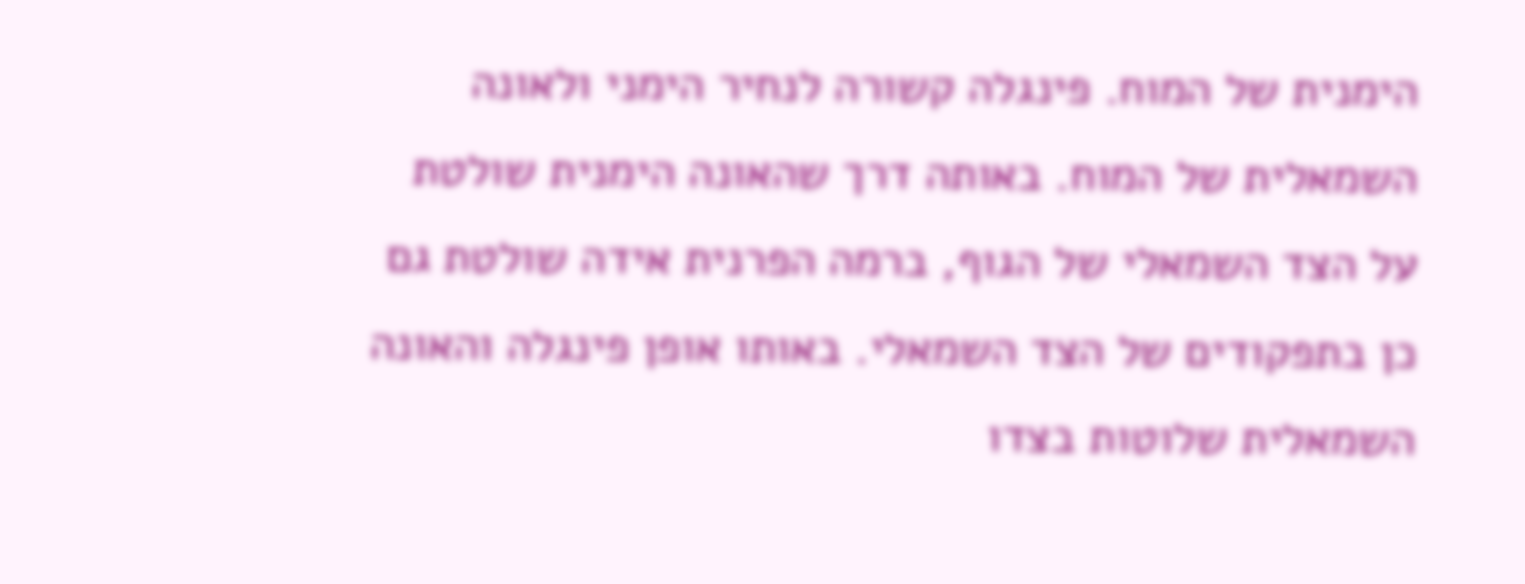הימנית של המוח. פינגלה קשורה לנחיר הימני ולאונה השמאלית של המוח. באותה דרך שהאונה הימנית שולטת על הצד השמאלי של הגוף, ברמה הפרנית אידה שולטת גם כן בתפקודים של הצד השמאלי. באותו אופן פינגלה והאונה השמאלית שלוטות בצדו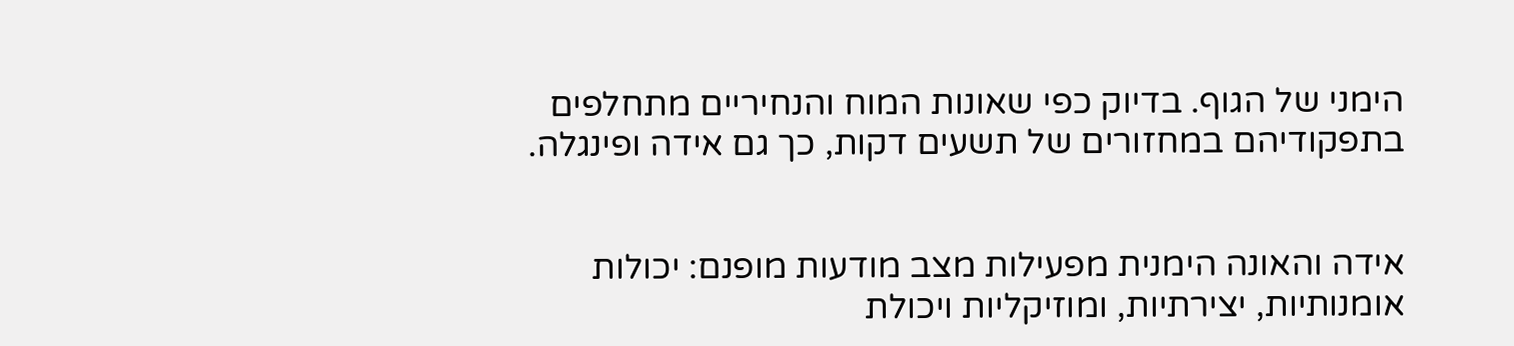הימני של הגוף. בדיוק כפי שאונות המוח והנחיריים מתחלפים בתפקודיהם במחזורים של תשעים דקות, כך גם אידה ופינגלה.


אידה והאונה הימנית מפעילות מצב מודעות מופנם: יכולות אומנותיות, יצירתיות, ומוזיקליות ויכולת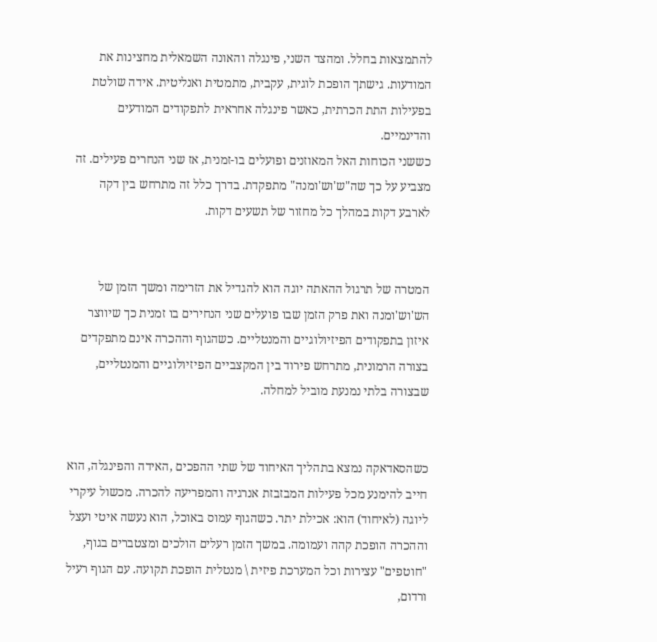להתמצאות בחלל. ומהצד השני, פינגלה והאונה השמאלית מחצינות את המודעות. גישתך הופכת לוגית, עקבית, מתמטית ואנליטית. אידה שולטת בפעילות התת הכרתית, כאשר פינגלה אחראית לתפקודים המודעים והדינמיים.
כששני הכוחות האל המאוזנים ופועלים בו-זמנית, אז שני הנחרים פעילים. זה מצביע על כך שה"ש'וש'ומנה" מתפקדת. בדרך כלל זה מתרחש בין דקה לארבע דקות במהלך כל מחזור של תשעים דקות.


המטרה של תרגול ההאתה יוגה הוא להגדיל את הזרימה ומשך הזמן של הש'וש'ומנה ואת פרק הזמן שבו פועלים שני הנחירים בו זמנית כך שיווצר איזון בתפקודים הפיזיולוגיים והמנטליים. כשהגוף וההכרה אינם מתפקדים בצורה הרמונית, מתרחש פירוד בין המקצביים הפיזיולוגיים והמנטליים, שבצורה בלתי נמנעת מוביל למחלה.


כשהסאדאקה נמצא בתהליך האיחוד של שתי ההפכים ,האידה והפינגלה, הוא חייב להימנע מכל פעילות המבזבזת אנרגיה והמפריעה להכרה. מכשול עיקרי ליוגה (לאיחוד) הוא: אכילת יתר. כשהגוף עמוס באוכל, הוא נעשה איטי ועצל וההכרה הופכת קהה ועמומה. במשך הזמן רעלים הולכים ומצטברים בגוף, "חוטפים" עצירות וכל המערכת פיזית \ מנטלית הופכת תקועה. עם הגוף רעיל ורדום,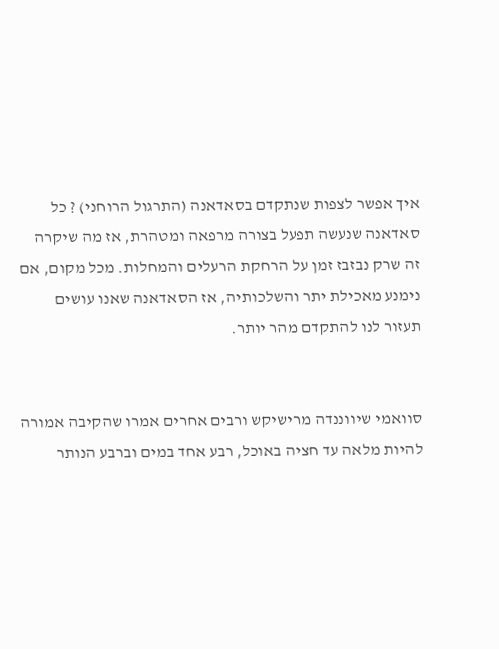איך אפשר לצפות שנתקדם בסאדאנה (התרגול הרוחני) ? כל סאדאנה שנעשה תפעל בצורה מרפאה ומטהרת, אז מה שיקרה זה שרק נבזבז זמן על הרחקת הרעלים והמחלות. מכל מקום, אם נימנע מאכילת יתר והשלכותיה, אז הסאדאנה שאנו עושים תעזור לנו להתקדם מהר יותר.


סוואמי שיווננדה מרישיקש ורבים אחרים אמרו שהקיבה אמורה להיות מלאה עד חציה באוכל, רבע אחד במים וברבע הנותר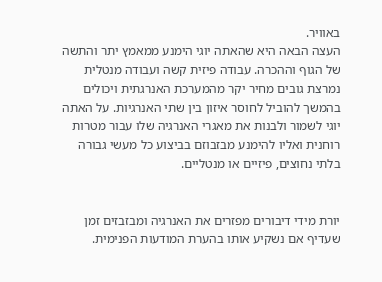באוויר.
העצה הבאה היא שהאתה יוגי הימנע ממאמץ יתר והתשה של הגוף וההכרה. עבודה פיזית קשה ועבודה מנטלית נמרצת גובים מחיר יקר מהמערכת האנרגתית ויכולים בהמשך להוביל לחוסר איזון בין שתי האנרגיות. על האתה יוגי לשמור ולבנות את מאגרי האנרגיה שלו עבור מטרות רוחנית ואליו להימנע מבזבוזם בביצוע כל מעשי גבורה בלתי נחוצים, פיזיים או מנטליים.


יורת מידי דיבורים מפזרים את האנרגיה ומבזבזים זמן שעדיף אם נשקיע אותו בהערת המודעות הפנימית.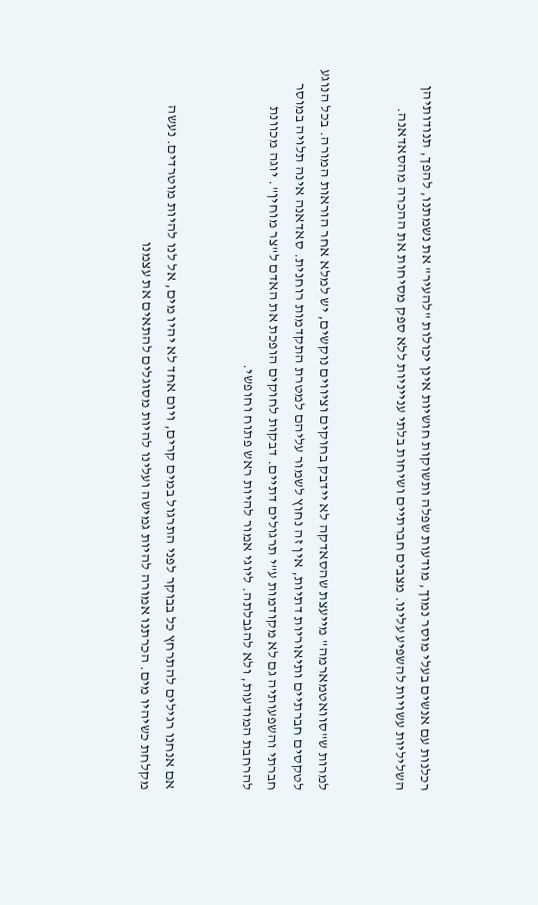רכלנות עם אנשים בעלי מוסר נמוך, מודעות שפלה ותשוקות חושיות אינן יכולות "להעיר" את נשמתנו, להפך, תנודותיהן השליליות עשויות להשפיע עלינו. מצבים חברתיים ושיחות בלתי ענייניות ללא ספק מסיחות את ההכרה מהסאדאנה.


למרות ש"סוואטמארמה" מייעצת שהסאדקה לא יידבק בחוקים וציווים נוקשים, יש למלא אחר הוראות המורה. בכל הנוגע לטקסים חברתיים ותיאוריות דתיות, אין זה נחוץ לשמור עליהם למטרת התקדמות רוחנית. סאדאנה אינה תלויה במוסר חברתי והשפעותיה גם לא מקודמות ע"י תרגולים דתיים. דבקות לחוקים הופכת את האדם ל"צר מוחין". יוגה מכוונת להרחבת המודעות, ולא להגבלתה. ליוגי אמור להיות ראש פתוח וחופשי.


אם אנחנו רגילים להתרחץ כל בבוקר לפני התרגול במים קרים, ויום אחד לא יהיו מים, אל לנו להיות מוטרדים. נעשה מקלחת כשיהיו מים. הכרתנו אמורה להיות גמישה ועלינו להיות מסוגלים להתאים את עצמנו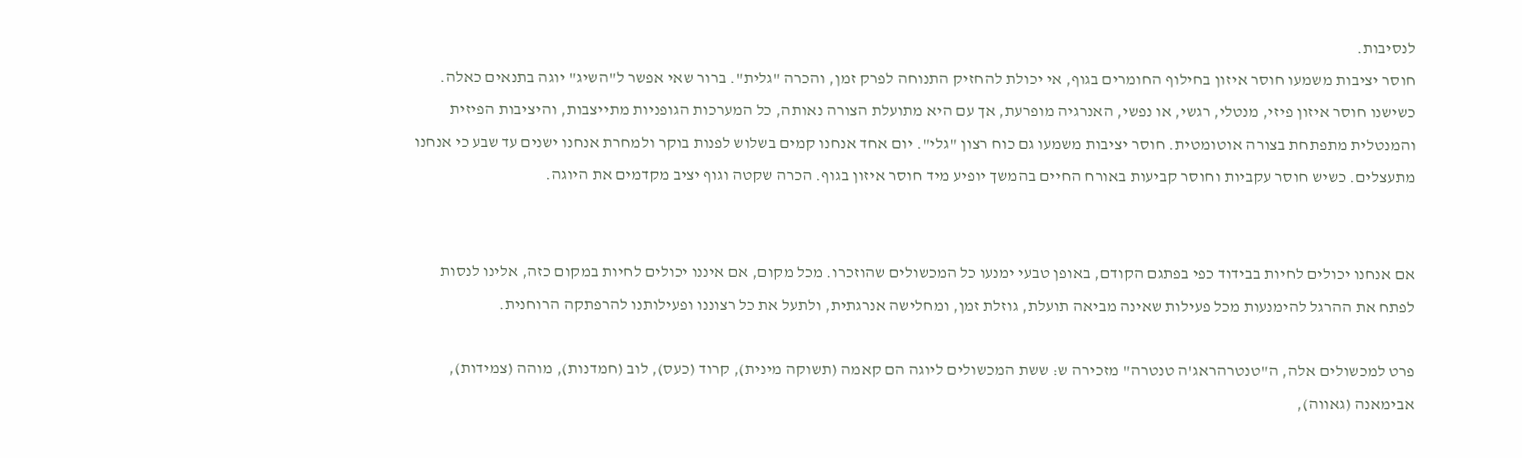לנסיבות.
חוסר יציבות משמעו חוסר איזון בחילוף החומרים בגוף, אי יכולת להחזיק התנוחה לפרק זמן, והכרה "גלית". ברור שאי אפשר ל"השיג" יוגה בתנאים כאלה. כשישנו חוסר איזון פיזי, מנטלי, רגשי, או נפשי, האנרגיה מופרעת, אך עם היא מתועלת הצורה נאותה, כל המערכות הגופניות מתייצבות, והיציבות הפיזית והמנטלית מתפתחת בצורה אוטומטית. חוסר יציבות משמעו גם כוח רצון "גלי". יום אחד אנחנו קמים בשלוש לפנות בוקר ולמחרת אנחנו ישנים עד שבע כי אנחנו מתעצלים. כשיש חוסר עקביות וחוסר קביעות באורח החיים בהמשך יופיע מיד חוסר איזון בגוף. הכרה שקטה וגוף יציב מקדמים את היוגה.


אם אנחנו יכולים לחיות בבידוד כפי בפתגם הקודם, באופן טבעי ימנעו כל המכשולים שהוזכרו. מכל מקום, אם איננו יכולים לחיות במקום כזה, אלינו לנסות לפתח את ההרגל להימנעות מכל פעילות שאינה מביאה תועלת, גוזלת זמן, ומחלישה אנרגתית, ולתעל את כל רצוננו ופעילותנו להרפתקה הרוחנית.

פרט למכשולים אלה, ה"טנטרהראג'ה טנטרה" מזכירה ש: ששת המכשולים ליוגה הם קאמה (תשוקה מינית), קרוד (כעס), לוב (חמדנות), מוהה (צמידות), אבימאנה (גאווה),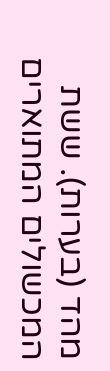מהד (בערות). ששת המכשולים המתוארים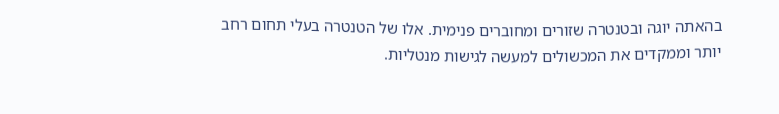בהאתה יוגה ובטנטרה שזורים ומחוברים פנימית. אלו של הטנטרה בעלי תחום רחב יותר וממקדים את המכשולים למעשה לגישות מנטליות.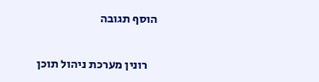הוסף תגובה


    רונין מערכת ניהול תוכן